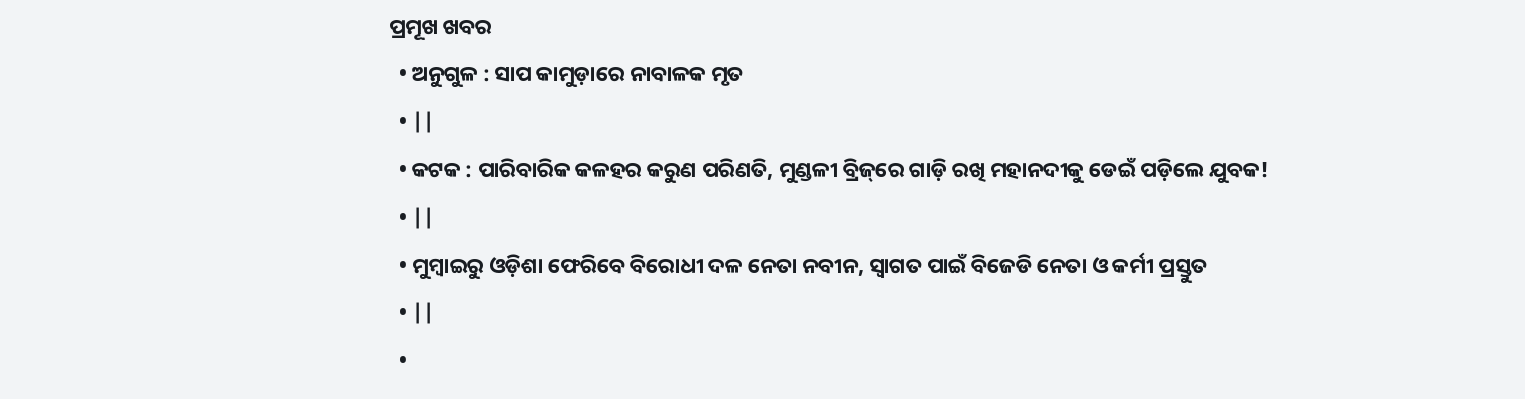ପ୍ରମୂଖ ଖବର
  • ଅନୁଗୁଳ : ସାପ କାମୁଡ଼ାରେ ନାବାଳକ ମୃତ
  • ||
  • କଟକ : ପାରିବାରିକ କଳହର କରୁଣ ପରିଣତି, ମୁଣ୍ଡଳୀ ବ୍ରିଜ୍‌ରେ ଗାଡ଼ି ରଖି ମହାନଦୀକୁ ଡେଇଁ ପଡ଼ିଲେ ଯୁବକ!
  • ||
  • ମୁମ୍ବାଇରୁ ଓଡ଼ିଶା ଫେରିବେ ବିରୋଧୀ ଦଳ ନେତା ନବୀନ, ସ୍ୱାଗତ ପାଇଁ ବିଜେଡି ନେତା ଓ କର୍ମୀ ପ୍ରସ୍ତୁତ
  • ||
  •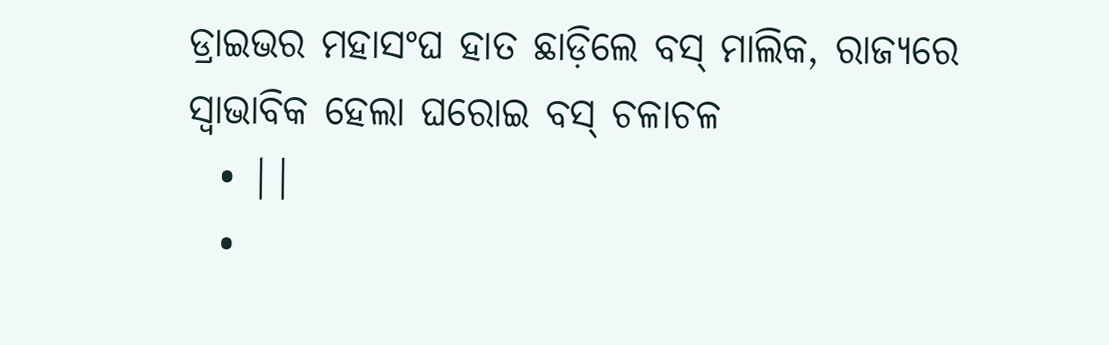ଡ୍ରାଇଭର ମହାସଂଘ ହାତ ଛାଡ଼ିଲେ ବସ୍‌ ମାଲିକ, ରାଜ୍ୟରେ ସ୍ୱାଭାବିକ ହେଲା ଘରୋଇ ବସ୍‌ ଚଳାଚଳ
  • ||
  •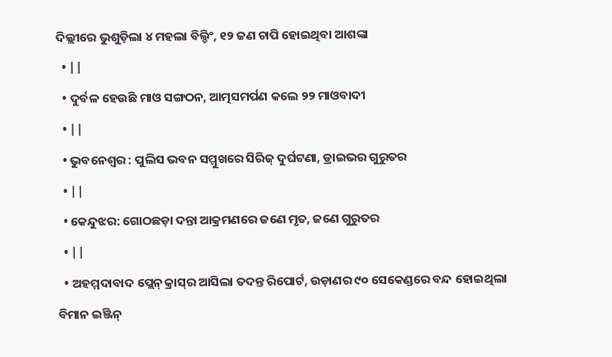ଦିଲ୍ଲୀରେ ଭୁଶୁଡ଼ିଲା ୪ ମହଲା ବିଲ୍ଡିଂ, ୧୨ ଜଣ ଚାପି ହୋଇଥିବା ଆଶଙ୍କା
  • ||
  • ଦୁର୍ବଳ ହେଉଛି ମାଓ ସଙ୍ଗଠନ, ଆତ୍ମସମର୍ପଣ କଲେ ୨୨ ମାଓବାଦୀ
  • ||
  • ଭୁବନେଶ୍ୱର : ପୁଲିସ ଭବନ ସମ୍ମୁଖରେ ସିରିଜ୍ ଦୁର୍ଘଟଣା, ଡ୍ରାଇଭର ଗୁରୁତର
  • ||
  • କେନ୍ଦୁଝର: ଗୋଠଛଡ଼ା ଦନ୍ତା ଆକ୍ରମଣରେ ଜଣେ ମୃତ, ଜଣେ ଗୁରୁତର
  • ||
  • ଅହମ୍ମଦାବାଦ ପ୍ଲେନ୍‌ କ୍ରାସ୍‌ର ଆସିଲା ତଦନ୍ତ ରିପୋର୍ଟ, ଉଡ଼ାଣର ୯୦ ସେକେଣ୍ଡରେ ବନ୍ଦ ହୋଇଥିଲା ବିମାନ ଇଞ୍ଜିନ୍‌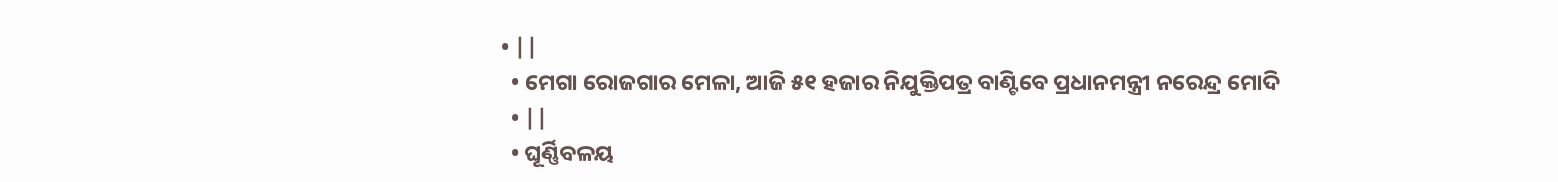• ||
  • ମେଗା ରୋଜଗାର ମେଳା, ଆଜି ୫୧ ହଜାର ନିଯୁକ୍ତିପତ୍ର ବାଣ୍ଟିବେ ପ୍ରଧାନମନ୍ତ୍ରୀ ନରେନ୍ଦ୍ର ମୋଦି
  • ||
  • ଘୂର୍ଣ୍ଣିବଳୟ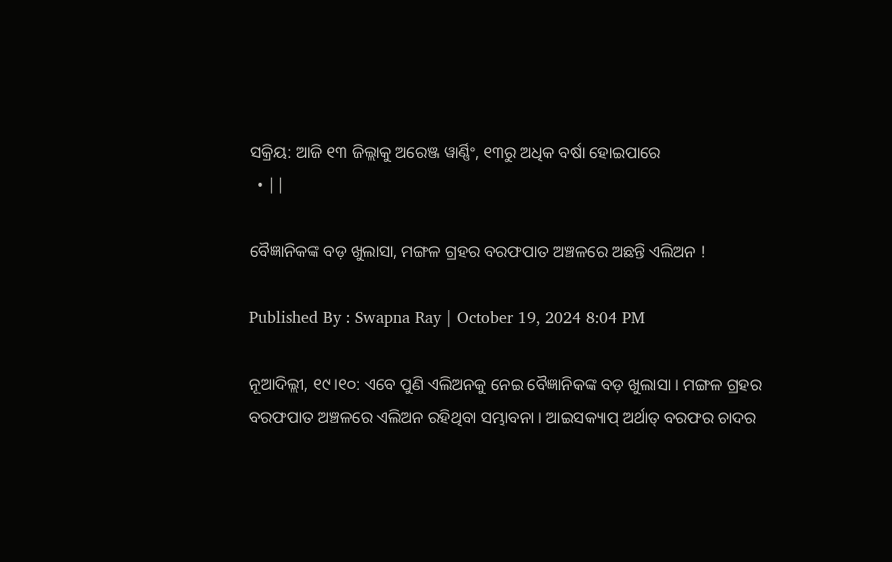ସକ୍ରିୟ: ଆଜି ୧୩ ଜିଲ୍ଲାକୁ ଅରେଞ୍ଜ ୱାର୍ଣ୍ଣିଂ, ୧୩ରୁ ଅଧିକ ବର୍ଷା ହୋଇପାରେ
  • ||

ବୈଜ୍ଞାନିକଙ୍କ ବଡ଼ ଖୁଲାସା, ମଙ୍ଗଳ ଗ୍ରହର ବରଫପାତ ଅଞ୍ଚଳରେ ଅଛନ୍ତି ଏଲିଅନ !

Published By : Swapna Ray | October 19, 2024 8:04 PM

ନୂଆଦିଲ୍ଲୀ, ୧୯।୧୦: ଏବେ ପୁଣି ଏଲିଅନକୁ ନେଇ ବୈଜ୍ଞାନିକଙ୍କ ବଡ଼ ଖୁଲାସା । ମଙ୍ଗଳ ଗ୍ରହର ବରଫପାତ ଅଞ୍ଚଳରେ ଏଲିଅନ ରହିଥିବା ସମ୍ଭାବନା । ଆଇସକ୍ୟାପ୍ ଅର୍ଥାତ୍ ବରଫର ଚାଦର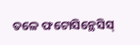ତଳେ ଫଟୋସିନ୍ଥେସିସ୍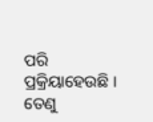ପରି ପ୍ରକ୍ରିୟାହେଉଛି । ତେଣୁ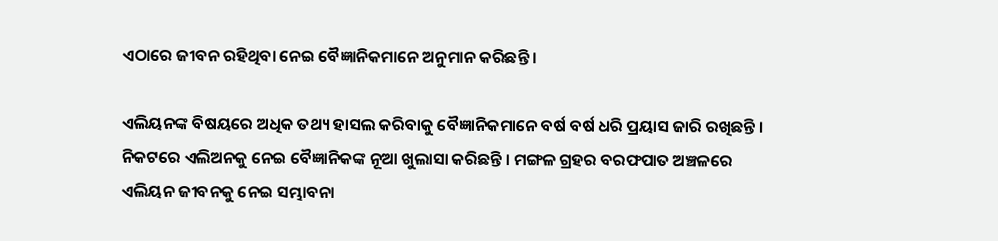ଏଠାରେ ଜୀବନ ରହିଥିବା ନେଇ ବୈଜ୍ଞାନିକମାନେ ଅନୁମାନ କରିଛନ୍ତି ।

ଏଲିୟନଙ୍କ ବିଷୟରେ ଅଧିକ ତଥ୍ୟ ହାସଲ କରିବାକୁ ବୈଜ୍ଞାନିକମାନେ ବର୍ଷ ବର୍ଷ ଧରି ପ୍ରୟାସ ଜାରି ରଖିଛନ୍ତି । ନିକଟରେ ଏଲିଅନକୁ ନେଇ ବୈଜ୍ଞାନିକଙ୍କ ନୂଆ ଖୁଲାସା କରିଛନ୍ତି । ମଙ୍ଗଳ ଗ୍ରହର ବରଫପାତ ଅଞ୍ଚଳରେ ଏଲିୟନ ଜୀବନକୁ ନେଇ ସମ୍ଭାବନା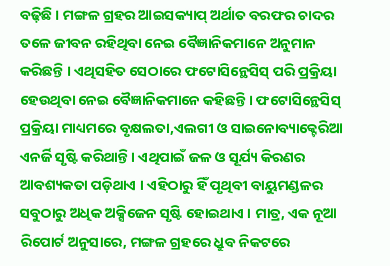ବଢ଼ିଛି । ମଙ୍ଗଳ ଗ୍ରହର ଆଇସକ୍ୟାପ୍ ଅର୍ଥାତ ବରଫର ଚାଦର ତଳେ ଜୀବନ ରହିଥିବା ନେଇ ବୈଜ୍ଞାନିକମାନେ ଅନୁମାନ କରିଛନ୍ତି । ଏଥିସହିତ ସେଠାରେ ଫଟୋସିନ୍ଥେସିସ୍ ପରି ପ୍ରକ୍ରିୟା ହେଉଥିବା ନେଇ ବୈଜ୍ଞାନିକମାନେ କହିଛନ୍ତି । ଫଟୋସିନ୍ଥେସିସ୍ ପ୍ରକ୍ରିୟା ମାଧ୍ୟମରେ ବୃକ୍ଷଲତା,ଏଲଗୀ ଓ ସାଇନୋବ୍ୟାକ୍ଟେରିଆ ଏନର୍ଜି ସୃଷ୍ଟି କରିଥାନ୍ତି । ଏଥିପାଇଁ ଜଳ ଓ ସୂର୍ଯ୍ୟ କିରଣର ଆବଶ୍ୟକତା ପଡ଼ିଥାଏ । ଏହିଠାରୁ ହିଁ ପୃଥିବୀ ବାୟୁମଣ୍ଡଳର ସବୁଠାରୁ ଅଧିକ ଅକ୍ସିଜେନ ସୃଷ୍ଟି ହୋଇଥାଏ । ମାତ୍ର, ଏକ ନୂଆ ରିପୋର୍ଟ ଅନୁସାରେ, ମଙ୍ଗଳ ଗ୍ରହରେ ଧ୍ରୁବ ନିକଟରେ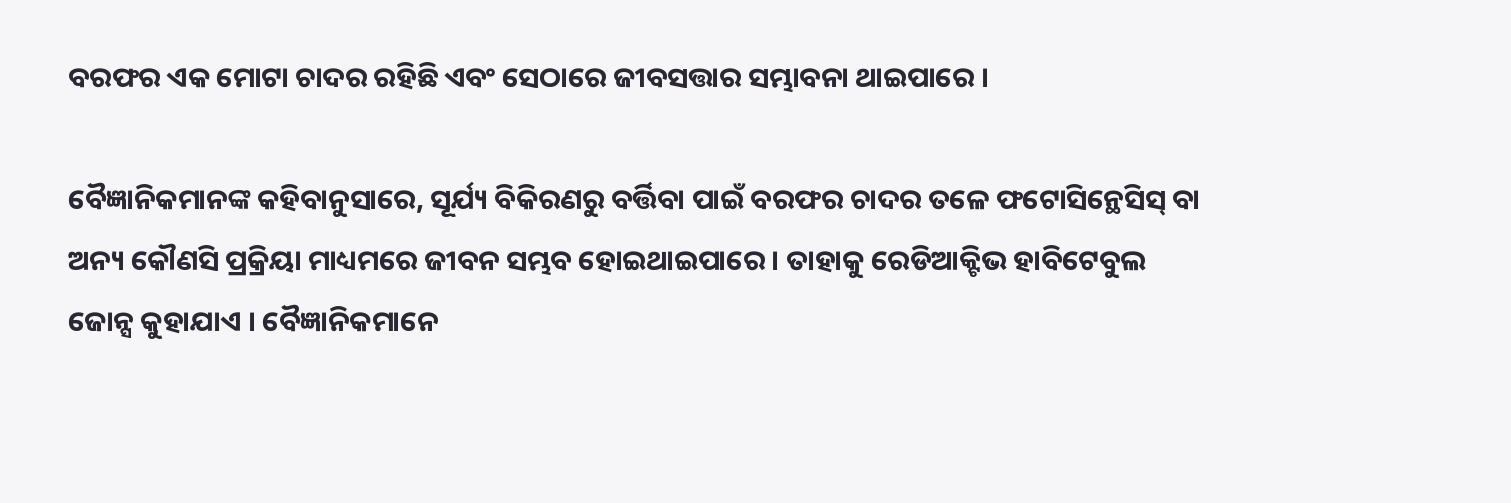ବରଫର ଏକ ମୋଟା ଚାଦର ରହିଛି ଏବଂ ସେଠାରେ ଜୀବସତ୍ତାର ସମ୍ଭାବନା ଥାଇପାରେ ।

ବୈଜ୍ଞାନିକମାନଙ୍କ କହିବାନୁସାରେ, ସୂର୍ଯ୍ୟ ବିକିରଣରୁ ବର୍ତ୍ତିବା ପାଇଁ ବରଫର ଚାଦର ତଳେ ଫଟୋସିନ୍ଥେସିସ୍ ବା ଅନ୍ୟ କୌଣସି ପ୍ରକ୍ରିୟା ମାଧ୍ୟମରେ ଜୀବନ ସମ୍ଭବ ହୋଇଥାଇପାରେ । ତାହାକୁ ରେଡିଆକ୍ଟିଭ ହାବିଟେବୁଲ ଜୋନ୍ସ କୁହାଯାଏ । ବୈଜ୍ଞାନିକମାନେ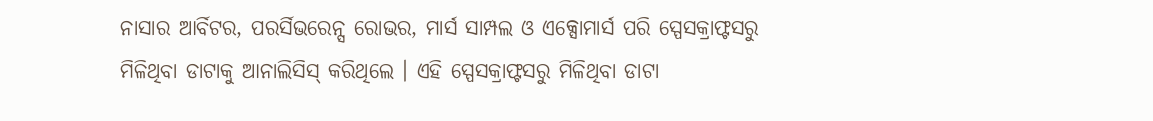ନାସାର ଆର୍ବିଟର, ପରର୍ସିଭରେନ୍ସ ରୋଭର, ମାର୍ସ ସାମ୍ପଲ ଓ ଏକ୍ସୋମାର୍ସ ପରି ସ୍ପେସକ୍ରାଫ୍ଟସରୁ ମିଳିଥିବା ଡାଟାକୁ ଆନାଲିସିସ୍ କରିଥିଲେ । ଏହି ସ୍ପେସକ୍ରାଫ୍ଟସରୁ ମିଳିଥିବା ଡାଟା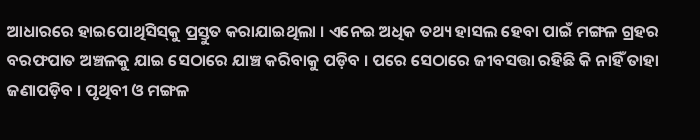ଆଧାରରେ ହାଇପୋଥିସିସ୍‌କୁ ପ୍ରସ୍ତୁତ କରାଯାଇଥିଲା । ଏନେଇ ଅଧିକ ତଥ୍ୟ ହାସଲ ହେବା ପାଇଁ ମଙ୍ଗଳ ଗ୍ରହର ବରଫପାତ ଅଞ୍ଚଳକୁ ଯାଇ ସେଠାରେ ଯାଞ୍ଚ କରିବାକୁ ପଡ଼ିବ । ପରେ ସେଠାରେ ଜୀବସତ୍ତା ରହିଛି କି ନାହିଁ ତାହା ଜଣାପଡ଼ିବ । ପୃଥିବୀ ଓ ମଙ୍ଗଳ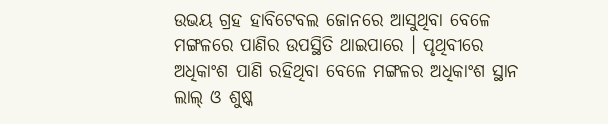ଉଭୟ ଗ୍ରହ ହାବିଟେବଲ ଜୋନରେ ଆସୁଥିବା ବେଳେ ମଙ୍ଗଳରେ ପାଣିର ଉପସ୍ଥିତି ଥାଇପାରେ । ପୃଥିବୀରେ ଅଧିକାଂଶ ପାଣି ରହିଥିବା ବେଳେ ମଙ୍ଗଳର ଅଧିକାଂଶ ସ୍ଥାନ ଲାଲ୍ ଓ ଶୁଷ୍କ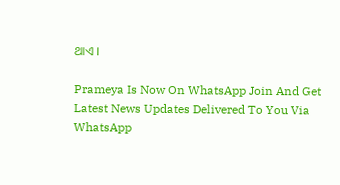ଥାଏ ।

Prameya Is Now On WhatsApp Join And Get Latest News Updates Delivered To You Via WhatsApp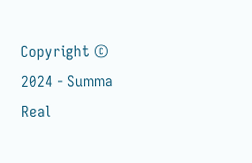Copyright © 2024 - Summa Real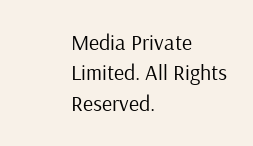Media Private Limited. All Rights Reserved.